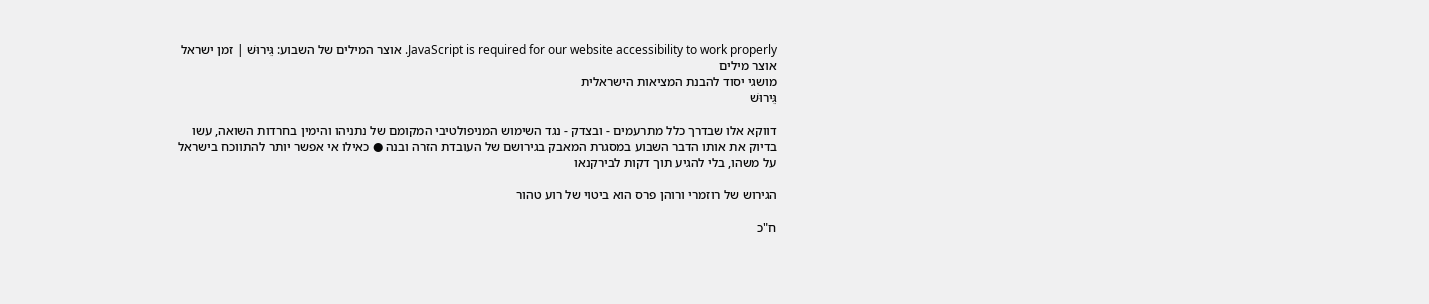JavaScript is required for our website accessibility to work properly. אוצר המילים של השבוע: גֵּירוּשׁ | זמן ישראל
אוצר מילים
מושגי יסוד להבנת המציאות הישראלית
גֵּירוּשׁ

דווקא אלו שבדרך כלל מתרעמים - ובצדק - נגד השימוש המניפולטיבי המקומם של נתניהו והימין בחרדות השואה, עשו בדיוק את אותו הדבר השבוע במסגרת המאבק בגירושם של העובדת הזרה ובנה ● כאילו אי אפשר יותר להתווכח בישראל על משהו, בלי להגיע תוך דקות לבירקנאו

הגירוש של רוזמרי ורוהן פרס הוא ביטוי של רוע טהור

ח"כ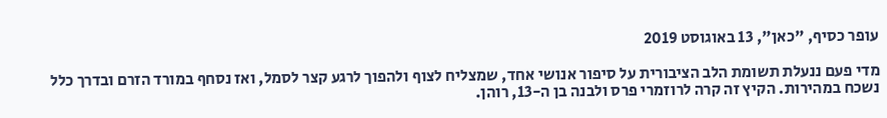עופר כסיף, "כאן", 13 באוגוסט 2019

מדי פעם ננעלת תשומת הלב הציבורית על סיפור אנושי אחד, שמצליח לצוף ולהפוך לרגע קצר לסמל, ואז נסחף במורד הזרם ובדרך כלל נשכח במהירות. הקיץ זה קרה לרוזמרי פרס ולבנה בן ה-13, רוהן.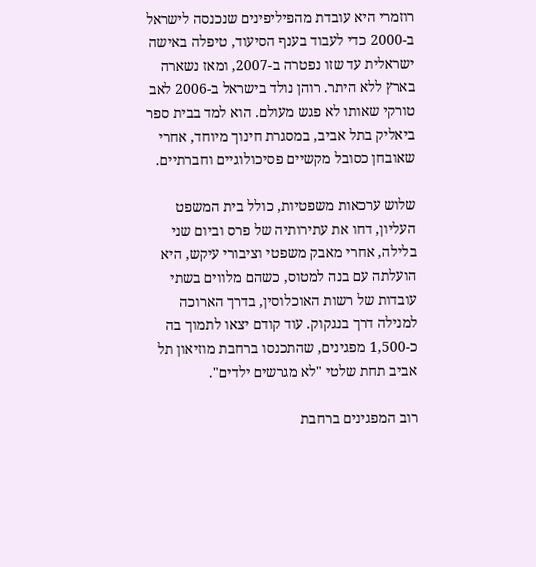רוזמרי היא עובדת מהפיליפינים שנכנסה לישראל ב-2000 כדי לעבוד בענף הסיעוד, טיפלה באישה ישראלית עד שזו נפטרה ב-2007, ומאז נשארה בארץ ללא היתר. רוהן נולד בישראל ב-2006 לאב טורקי שאותו לא פגש מעולם. הוא למד בבית ספר ביאליק בתל אביב, במסגרת חינוך מיוחד, אחרי שאובחן כסובל מקשיים פסיכולוגיים וחברתיים.

שלוש ערכאות משפטיות, כולל בית המשפט העליון, דחו את עתירותיה של פרס וביום שני בלילה, אחרי מאבק משפטי וציבורי עיקש, היא הועלתה עם בנה למטוס, כשהם מלווים בשתי עובדות של רשות האוכלוסין, בדרך הארוכה למנילה דרך בנגקוק. עוד קודם יצאו לתמוך בה כ-1,500 מפגינים, שהתכנסו ברחבת מוזיאון תל אביב תחת שלטי "לא מגרשים ילדים".

רוב המפגינים ברחבת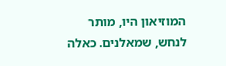המוזיאון היו, מותר לנחש, שמאלנים. כאלה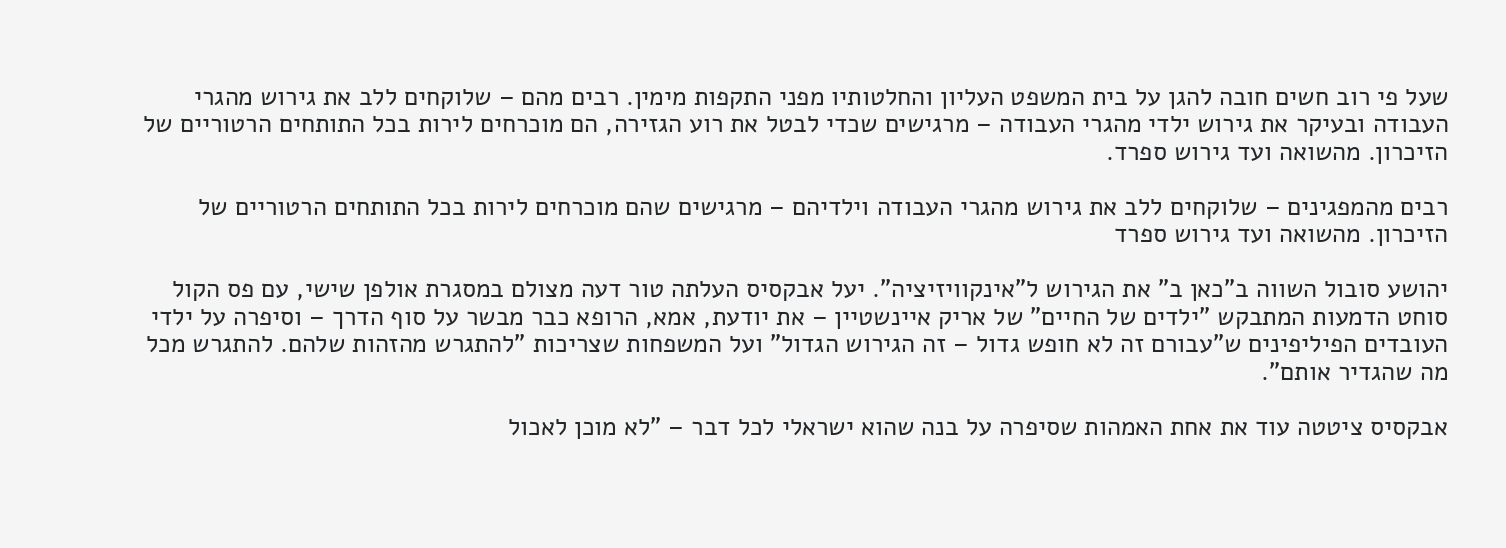שעל פי רוב חשים חובה להגן על בית המשפט העליון והחלטותיו מפני התקפות מימין. רבים מהם – שלוקחים ללב את גירוש מהגרי העבודה ובעיקר את גירוש ילדי מהגרי העבודה – מרגישים שכדי לבטל את רוע הגזירה, הם מוכרחים לירות בכל התותחים הרטוריים של הזיכרון. מהשואה ועד גירוש ספרד.

רבים מהמפגינים – שלוקחים ללב את גירוש מהגרי העבודה וילדיהם – מרגישים שהם מוכרחים לירות בכל התותחים הרטוריים של הזיכרון. מהשואה ועד גירוש ספרד

יהושע סובול השווה ב"כאן ב" את הגירוש ל"אינקוויזיציה". יעל אבקסיס העלתה טור דעה מצולם במסגרת אולפן שישי, עם פס הקול סוחט הדמעות המתבקש "ילדים של החיים" של אריק איינשטיין – את יודעת, אמא, הרופא כבר מבשר על סוף הדרך – וסיפרה על ילדי העובדים הפיליפינים ש"עבורם זה לא חופש גדול – זה הגירוש הגדול" ועל המשפחות שצריכות "להתגרש מהזהות שלהם. להתגרש מכל מה שהגדיר אותם".

אבקסיס ציטטה עוד את אחת האמהות שסיפרה על בנה שהוא ישראלי לכל דבר – "לא מוכן לאכול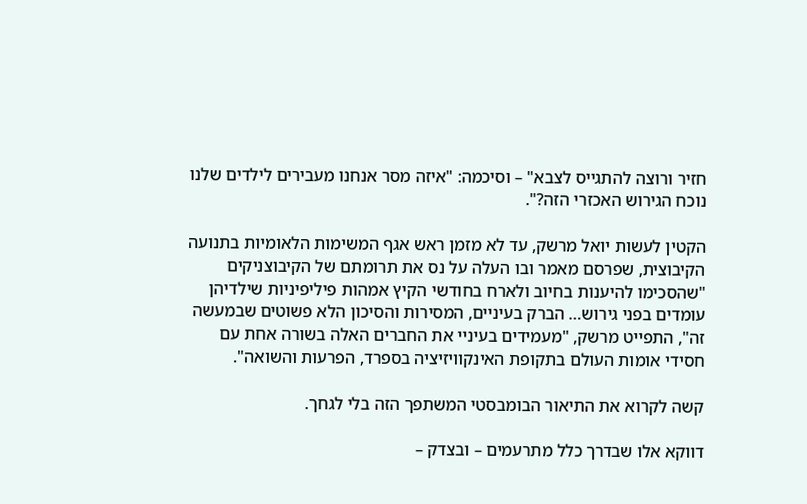חזיר ורוצה להתגייס לצבא" – וסיכמה: "איזה מסר אנחנו מעבירים לילדים שלנו נוכח הגירוש האכזרי הזה?".

הקטין לעשות יואל מרשק, עד לא מזמן ראש אגף המשימות הלאומיות בתנועה הקיבוצית, שפרסם מאמר ובו העלה על נס את תרומתם של הקיבוצניקים "שהסכימו להיענות בחיוב ולארח בחודשי הקיץ אמהות פיליפיניות שילדיהן עומדים בפני גירוש… הברק בעיניים, המסירות והסיכון הלא פשוטים שבמעשה זה", התפייט מרשק, "מעמידים בעיניי את החברים האלה בשורה אחת עם חסידי אומות העולם בתקופת האינקוויזיציה בספרד, הפרעות והשואה".

קשה לקרוא את התיאור הבומבסטי המשתפך הזה בלי לגחך.

דווקא אלו שבדרך כלל מתרעמים – ובצדק –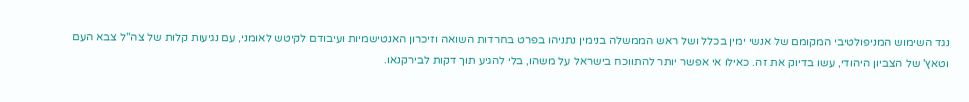נגד השימוש המניפולטיבי המקומם של אנשי ימין בכלל ושל ראש הממשלה בנימין נתניהו בפרט בחרדות השואה וזיכרון האנטישמיות ועיבודם לקיטש לאומני, עם נגיעות קלות של צה"ל צבא העם וטאץ' של הצביון היהודי, עשו בדיוק את זה. כאילו אי אפשר יותר להתווכח בישראל על משהו, בלי להגיע תוך דקות לבירקנאו.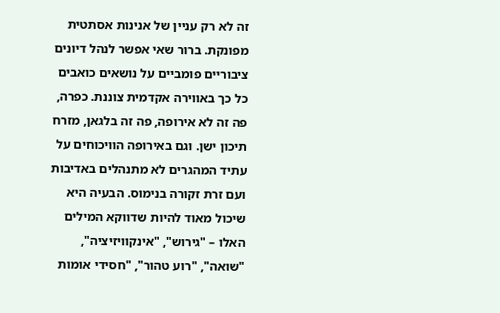זה לא רק עניין של אנינות אסתטית מפונקת. ברור שאי אפשר לנהל דיונים ציבוריים פומביים על נושאים כואבים כל כך באווירה אקדמית צוננת. כפרה, פה זה לא אירופה, פה זה בלגאן, מזרח תיכון ישן. וגם באירופה הוויכוחים על עתיד המהגרים לא מתנהלים באדיבות ועם זרת זקורה בנימוס. הבעיה היא שיכול מאוד להיות שדווקא המילים האלו – "גירוש", "אינקוויזיציה", "שואה", "רוע טהור", "חסידי אומות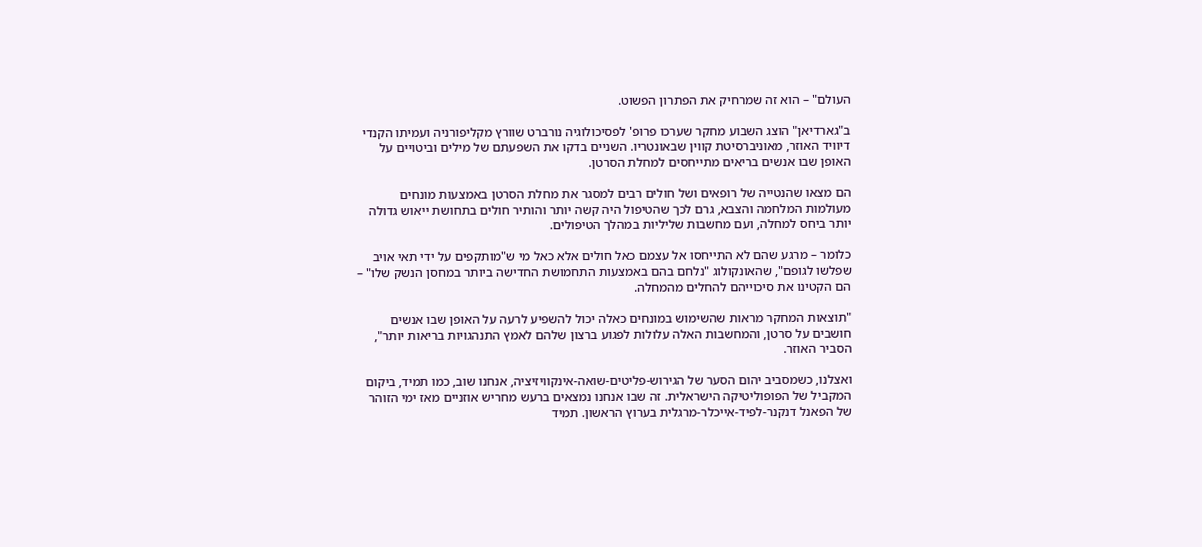העולם" – הוא זה שמרחיק את הפתרון הפשוט.

ב"גארדיאן" הוצג השבוע מחקר שערכו פרופ' לפסיכולוגיה נורברט שוורץ מקליפורניה ועמיתו הקנדי דיוויד האוזר, מאוניברסיטת קווין שבאונטריו. השניים בדקו את השפעתם של מילים וביטויים על האופן שבו אנשים בריאים מתייחסים למחלת הסרטן.

הם מצאו שהנטייה של רופאים ושל חולים רבים למסגר את מחלת הסרטן באמצעות מונחים מעולמות המלחמה והצבא, גרם לכך שהטיפול היה קשה יותר והותיר חולים בתחושת ייאוש גדולה יותר ביחס למחלה, ועם מחשבות שליליות במהלך הטיפולים.

כלומר – מרגע שהם לא התייחסו אל עצמם כאל חולים אלא כאל מי ש"מותקפים על ידי תאי אויב שפלשו לגופם", שהאונקולוג "נלחם בהם באמצעות התחמושת החדישה ביותר במחסן הנשק שלו" – הם הקטינו את סיכוייהם להחלים מהמחלה.

"תוצאות המחקר מראות שהשימוש במונחים כאלה יכול להשפיע לרעה על האופן שבו אנשים חושבים על סרטן, והמחשבות האלה עלולות לפגוע ברצון שלהם לאמץ התנהגויות בריאות יותר", הסביר האוזר.

ואצלנו, כשמסביב יהום הסער של הגירוש-פליטים-שואה-אינקוויזיציה, אנחנו שוב, כמו תמיד, ביקום המקביל של הפופוליטיקה הישראלית. זה שבו אנחנו נמצאים ברעש מחריש אוזניים מאז ימי הזוהר של הפאנל דנקנר-לפיד-אייכלר-מרגלית בערוץ הראשון. תמיד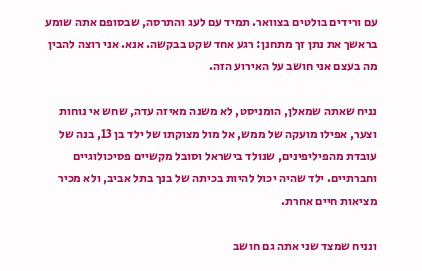עם ורידים בולטים בצוואר. תמיד עם לעג והתרסה, שבסופם אתה שומע בראשך את נתן זך מתחנן: רגע אחד שקט בבקשה. אנא. אני רוצה להבין מה בעצם אני חושב על האירוע הזה.

נניח שאתה שמאלן, הומניסט, לא משנה מאיזה עדה, שחש אי נוחות וצער, אפילו מועקה של ממש, אל מול מצוקתו של ילד בן 13, בנה של עובדת מהפיליפינים, שנולד בישראל וסובל מקשיים פסיכולוגיים וחברתיים. ילד שהיה יכול להיות בכיתה של בנך בתל אביב, ולא מכיר מציאות חיים אחרת.

ונניח שמצד שני אתה גם חושב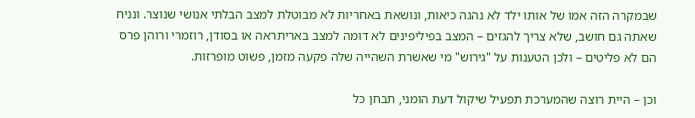שבמקרה הזה אמו של אותו ילד לא נהגה כיאות, ונושאת באחריות לא מבוטלת למצב הבלתי אנושי שנוצר. ונניח שאתה גם חושב, שלא צריך להגזים – המצב בפיליפינים לא דומה למצב באריתראה או בסודן, רוזמרי ורוהן פרס הם לא פליטים – ולכן הטענות על "גירוש" מי שאשרת השהייה שלה פקעה מזמן, פשוט מופרזות.

וכן – היית רוצה שהמערכת תפעיל שיקול דעת הומני, תבחן כל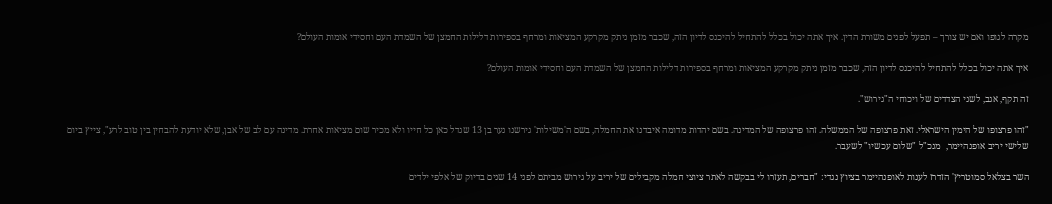מקרה לגופו ואם יש צורך – תפעל לפנים משורת הדין. איך אתה יכול בכלל להתחיל להיכנס לדיון הזה, שכבר מזמן ניתק מקרקע המציאות ומרחף בספירות דלילות החמצן של השמדת העם וחסידי אומות העולם?

איך אתה יכול בכלל להתחיל להיכנס לדיון הזה, שכבר מזמן ניתק מקרקע המציאות ומרחף בספירות דלילות החמצן של השמדת העם וחסידי אומות העולם?

זה תקף, אגב, לשני הצדדים של ויכוחי ה"גירוש".

"זהו פרצופו של הימין הישראלי. זאת פרצופה של הממשלה. זהו פרצופה של המדינה. בשם יהדות מדומה איבדנו את החמלה, בשם ה'משילות' גירשנו נער בן 13 שגדל כאן כל חייו ולא מכיר שום מציאות אחרת. מדינה עם לב של אבן, שלא יודעת להבחין בין טוב לרע", צייץ ביום שלישי יריב אופנהיימר,  מנכ"ל "שלום עכשיו" לשעבר.

השר בצלאל סמוטריץ' הזדרז לענות לאופנהיימר בציוץ נגדי: "חברים, תעזרו לי בבקשה לאתר ציוצי חמלה מקבילים של יריב על גירוש מביתם לפני 14 שנים בדיוק של אלפי ילדים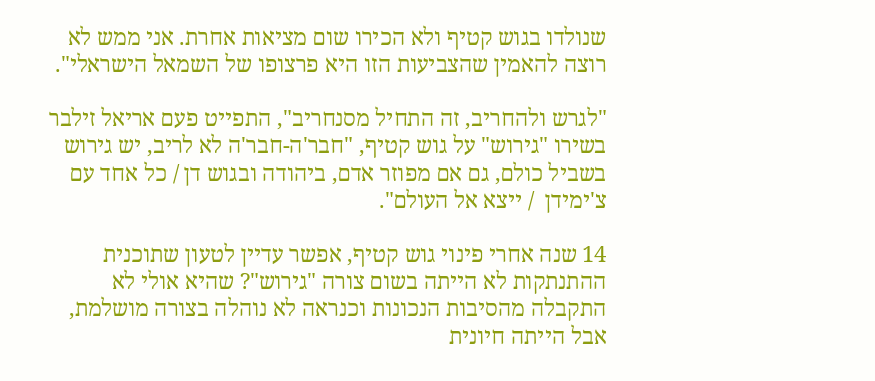שנולדו בגוש קטיף ולא הכירו שום מציאות אחרת. אני ממש לא רוצה להאמין שהצביעות הזו היא פרצופו של השמאל הישראלי".

"לגרש ולהחריב, זה התחיל מסנחריב", התפייט פעם אריאל זילבר בשירו "גירוש" על גוש קטיף, "חבר'ה-חבר'ה לא לריב, יש גירוש בשביל כולם, גם אם מפוזר אדם, ביהודה ובגוש דן / כל אחד עם צ'ימידן  / ייצא אל העולם".

14 שנה אחרי פינוי גוש קטיף, אפשר עדיין לטעון שתוכנית ההתנתקות לא הייתה בשום צורה "גירוש"? שהיא אולי לא התקבלה מהסיבות הנכונות וכנראה לא נוהלה בצורה מושלמת, אבל הייתה חיונית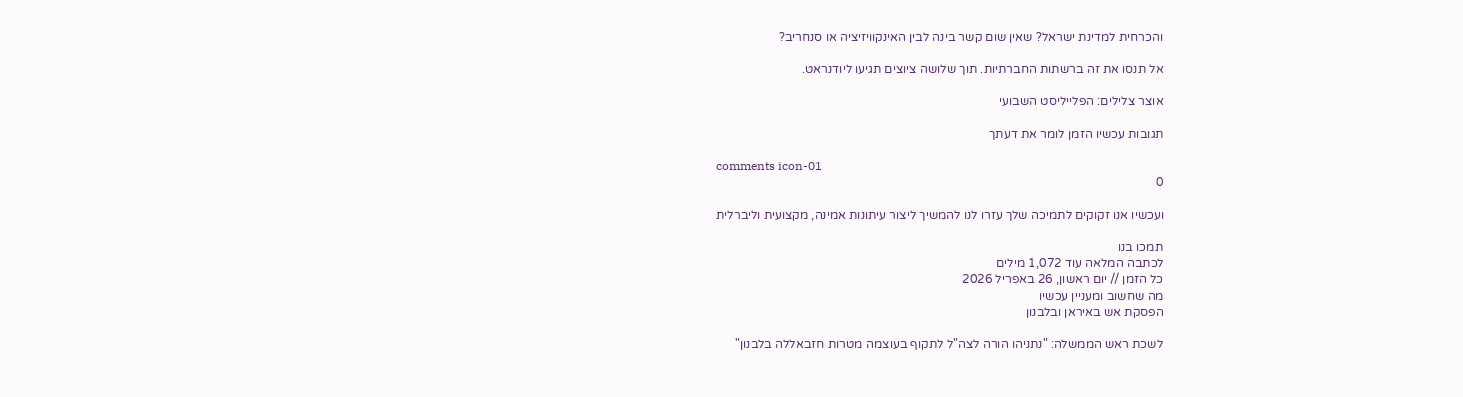והכרחית למדינת ישראל? שאין שום קשר בינה לבין האינקוויזיציה או סנחריב?

אל תנסו את זה ברשתות החברתיות. תוך שלושה ציוצים תגיעו ליודנראט.

אוצר צלילים: הפלייליסט השבועי

תגובות עכשיו הזמן לומר את דעתך

comments icon-01
0

ועכשיו אנו זקוקים לתמיכה שלך עזרו לנו להמשיך ליצור עיתונות אמינה, מקצועית וליברלית

תמכו בנו
לכתבה המלאה עוד 1,072 מילים
כל הזמן // יום ראשון, 26 באפריל 2026
מה שחשוב ומעניין עכשיו
הפסקת אש באיראן ובלבנון

לשכת ראש הממשלה: "נתניהו הורה לצה"ל לתקוף בעוצמה מטרות חזבאללה בלבנון"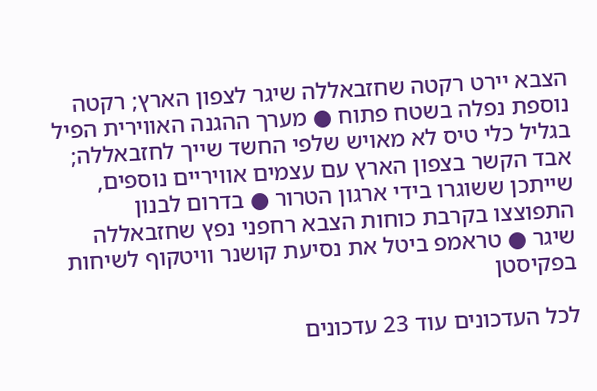הצבא יירט רקטה שחזבאללה שיגר לצפון הארץ; רקטה נוספת נפלה בשטח פתוח ● מערך ההגנה האווירית הפיל בגליל כלי טיס לא מאויש שלפי החשד שייך לחזבאללה; אבד הקשר בצפון הארץ עם עצמים אוויריים נוספים, שייתכן ששוגרו בידי ארגון הטרור ● בדרום לבנון התפוצצו בקרבת כוחות הצבא רחפני נפץ שחזבאללה שיגר ● טראמפ ביטל את נסיעת קושנר וויטקוף לשיחות בפקיסטן

לכל העדכונים עוד 23 עדכונים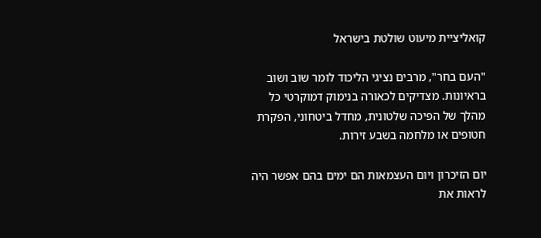קואליציית מיעוט שולטת בישראל

"העם בחר", מרבים נציגי הליכוד לומר שוב ושוב בראיונות. מצדיקים לכאורה בנימוק דמוקרטי כל מהלך של הפיכה שלטונית, מחדל ביטחוני, הפקרת חטופים או מלחמה בשבע זירות.

יום הזיכרון ויום העצמאות הם ימים בהם אפשר היה לראות את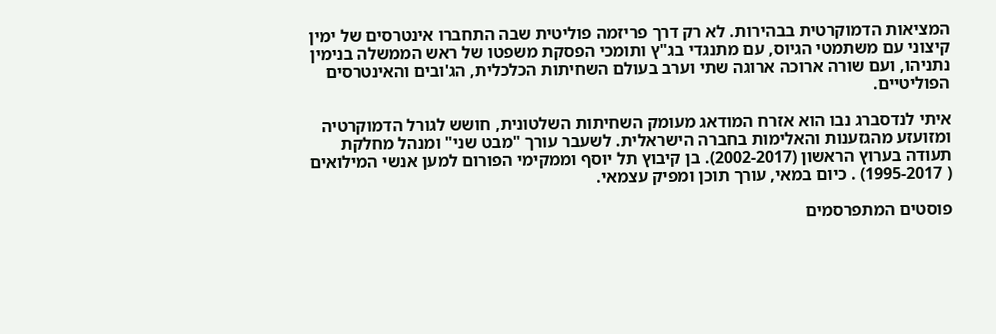המציאות הדמוקרטית בבהירות. לא רק דרך פריזמה פוליטית שבה התחברו אינטרסים של ימין קיצוני עם משתמטי הגיוס, עם מתנגדי בג"ץ ותומכי הפסקת משפטו של ראש הממשלה בנימין נתניהו, ועם שורה ארוכה ארוגה שתי וערב בעולם השחיתות הכלכלית, הג'ובים והאינטרסים הפוליטיים.

איתי לנדסברג נבו הוא אזרח המודאג מעומק השחיתות השלטונית, חושש לגורל הדמוקרטיה ומזועזע מהגזענות והאלימות בחברה הישראלית. לשעבר עורך "מבט שני" ומנהל מחלקת תעודה בערוץ הראשון (2002-2017). בן קיבוץ תל יוסף וממקימי הפורום למען אנשי המילואים ( 1995-2017) . כיום במאי, עורך תוכן ומפיק עצמאי.

פוסטים המתפרסמים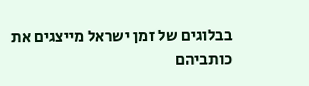בבלוגים של זמן ישראל מייצגים את כותביהם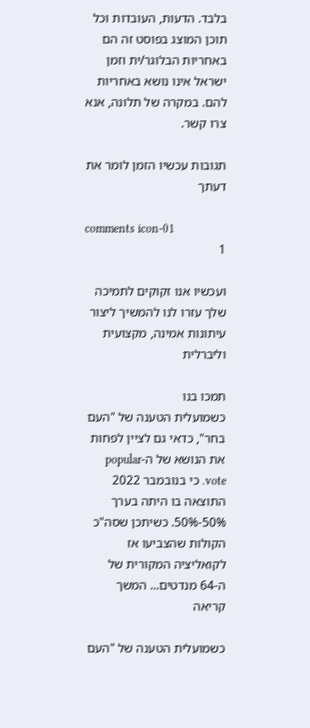בלבד. הדעות, העובדות וכל תוכן המוצג בפוסט זה הם באחריות הבלוגר/ית וזמן ישראל אינו נושא באחריות להם. במקרה של תלונה, אנא צרו קשר.

תגובות עכשיו הזמן לומר את דעתך

comments icon-01
1

ועכשיו אנו זקוקים לתמיכה שלך עזרו לנו להמשיך ליצור עיתונות אמינה, מקצועית וליברלית

תמכו בנו
כשמועלית הטענה של "העם בחר", כדאי גם לציין לפחות את הנושא של ה-popular vote. כי בנובמבר 2022 התוצאה בו היתה בערך 50%-50%. כשיתכן שסה"כ הקולות שהצביעו אז לקואליציה המקורית של ה-64 מנדטים... המשך קריאה

כשמועלית הטענה של "העם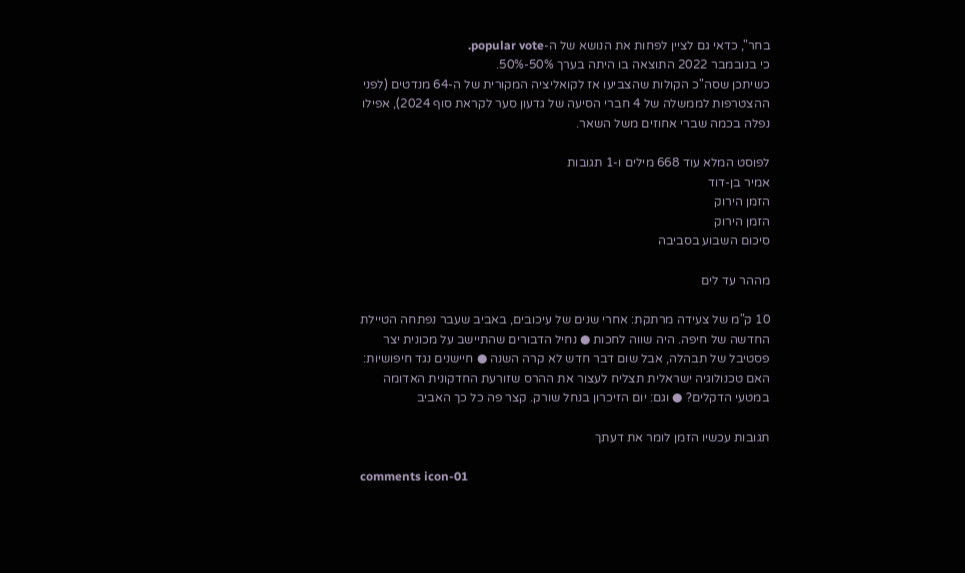בחר", כדאי גם לציין לפחות את הנושא של ה-popular vote.
כי בנובמבר 2022 התוצאה בו היתה בערך 50%-50%.
כשיתכן שסה"כ הקולות שהצביעו אז לקואליציה המקורית של ה-64 מנדטים (לפני ההצטרפות לממשלה של 4 חברי הסיעה של גדעון סער לקראת סוף 2024), אפילו נפלה בכמה שברי אחוזים משל השאר.

לפוסט המלא עוד 668 מילים ו-1 תגובות
אמיר בן-דוד
הזמן הירוק
הזמן הירוק
סיכום השבוע בסביבה

מההר עד לים

10 ק"מ של צעידה מרתקת: אחרי שנים של עיכובים, באביב שעבר נפתחה הטיילת החדשה של חיפה. היה שווה לחכות ● נחיל הדבורים שהתיישב על מכונית יצר פסטיבל של תבהלה, אבל שום דבר חדש לא קרה השנה ● חיישנים נגד חיפושיות: האם טכנולוגיה ישראלית תצליח לעצור את ההרס שזורעת החדקונית האדומה במטעי הדקלים? ● וגם: יום הזיכרון בנחל שורק. קצר פה כל כך האביב

תגובות עכשיו הזמן לומר את דעתך

comments icon-01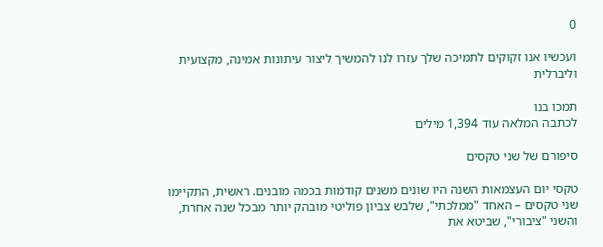0

ועכשיו אנו זקוקים לתמיכה שלך עזרו לנו להמשיך ליצור עיתונות אמינה, מקצועית וליברלית

תמכו בנו
לכתבה המלאה עוד 1,394 מילים

סיפורם של שני טקסים

טקסי יום העצמאות השנה היו שונים משנים קודמות בכמה מובנים. ראשית, התקיימו שני טקסים – האחד "ממלכתי", שלבש צביון פוליטי מובהק יותר מבכל שנה אחרת, והשני "ציבורי", שביטא את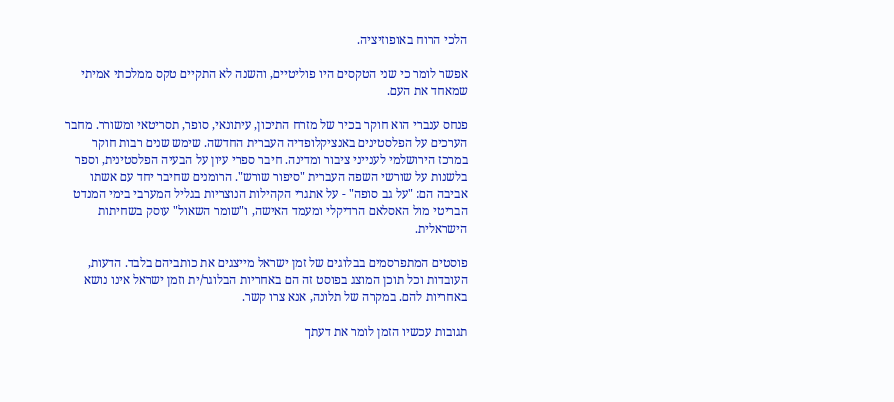הלכי הרוח באופוזיציה.

אפשר לומר כי שני הטקסים היו פוליטיים, והשנה לא התקיים טקס ממלכתי אמיתי שמאחד את העם.

פנחס ענברי הוא חוקר בכיר של מזרח התיכון, עיתונאי, סופר, תסריטאי ומשורר. מחבר הערכים על הפלסטינים באנציקלופדיה העברית החדשה. שימש שנים רבות חוקר במרכז הירושלמי לענייני ציבור ומדינה. חיבר ספרי עיון על הבעיה הפלסטינית, וספר בלשנות על שורשי השפה העברית "סיפור שורש". הרומנים שחיבר יחד עם אשתו אביבה הם: "על גב סופה" - על אתגרי הקהילות הנוצריות בגליל המערבי בימי המנדט הבריטי מול האסלאם הרדיקלי ומעמד האישה, ו"שומר השאול" עוסק בשחיתות הישראלית.

פוסטים המתפרסמים בבלוגים של זמן ישראל מייצגים את כותביהם בלבד. הדעות, העובדות וכל תוכן המוצג בפוסט זה הם באחריות הבלוגר/ית וזמן ישראל אינו נושא באחריות להם. במקרה של תלונה, אנא צרו קשר.

תגובות עכשיו הזמן לומר את דעתך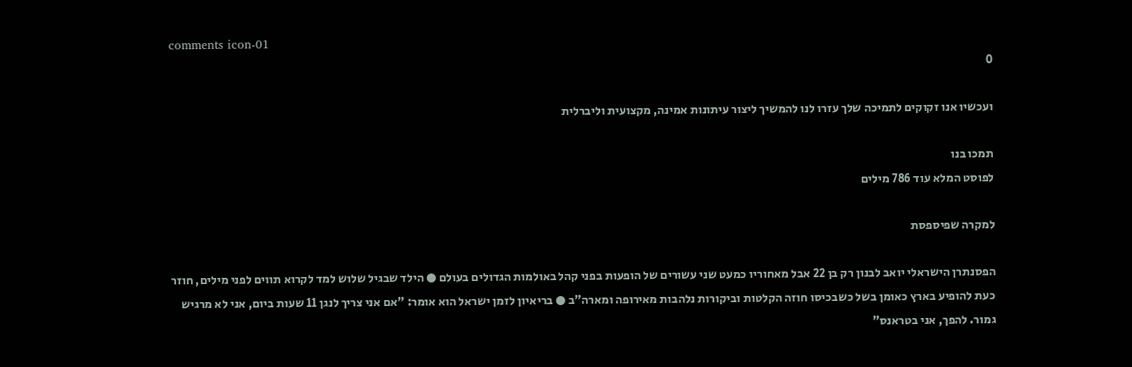comments icon-01
0

ועכשיו אנו זקוקים לתמיכה שלך עזרו לנו להמשיך ליצור עיתונות אמינה, מקצועית וליברלית

תמכו בנו
לפוסט המלא עוד 786 מילים

למקרה שפיספסת

הפסנתרן הישראלי יואב לבנון רק בן 22 אבל מאחוריו כמעט שני עשורים של הופעות בפני קהל באולמות הגדולים בעולם ● הילד שבגיל שלוש למד לקרוא תווים לפני מילים, חוזר כעת להופיע בארץ כאומן בשל כשבכיסו חוזה הקלטות וביקורות נלהבות מאירופה ומארה"ב ● בריאיון לזמן ישראל הוא אומר: "אם אני צריך לנגן 11 שעות ביום, אני לא מרגיש גמור. להפך, אני בטראנס"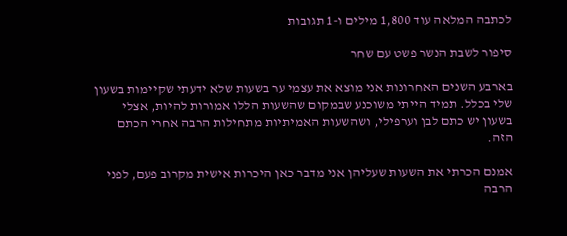לכתבה המלאה עוד 1,800 מילים ו-1 תגובות

סיפור לשבת הנשר פשט עם שחר

בארבע השנים האחרונות אני מוצא את עצמי ער בשעות שלא ידעתי שקיימות בשעון שלי בכלל. תמיד הייתי משוכנע שבמקום שהשעות הללו אמורות להיות, אצלי בשעון יש כתם לבן וערפילי, ושהשעות האמיתיות מתחילות הרבה אחרי הכתם הזה.

אמנם הכרתי את השעות שעליהן אני מדבר כאן היכרות אישית מקרוב פעם, לפני הרבה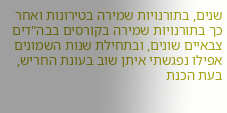שנים, בתורנויות שמירה בטירונות ואחר כך בתורנויות שמירה בקורסים בבה"דים צבאיים שונים, ובתחילת שנות השמונים אפילו נפגשתי איתן שוב בעונת החריש, בעת הכנת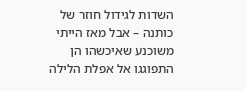השדות לגידול חוזר של כותנה – אבל מאז הייתי משוכנע שאיכשהו הן התפוגגו אל אפלת הלילה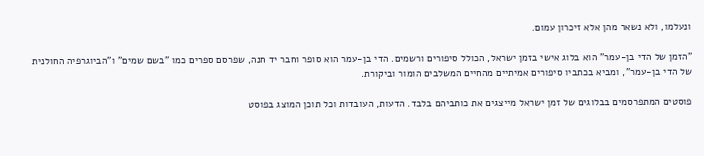ונעלמו, ולא נשאר מהן אלא זיכרון עמום.

"הזמן של הדי בן-עמר" הוא בלוג אישי בזמן ישראל, הכולל סיפורים ורשמים. הדי בן-עמר הוא סופר וחבר יד חנה, שפרסם ספרים כמו "בשם שמים" ו"הביוגרפיה החולנית של הדי בן-עמר", ומביא בכתביו סיפורים אמיתיים מהחיים המשלבים הומור וביקורת.

פוסטים המתפרסמים בבלוגים של זמן ישראל מייצגים את כותביהם בלבד. הדעות, העובדות וכל תוכן המוצג בפוסט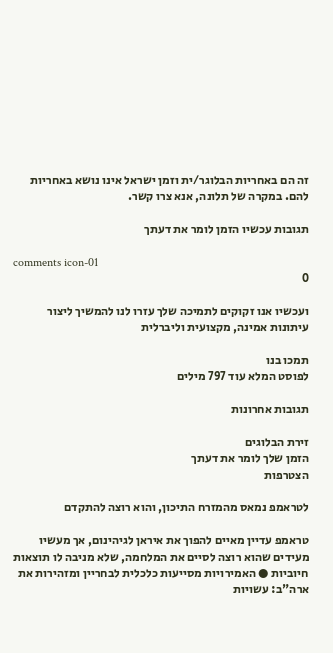זה הם באחריות הבלוגר/ית וזמן ישראל אינו נושא באחריות להם. במקרה של תלונה, אנא צרו קשר.

תגובות עכשיו הזמן לומר את דעתך

comments icon-01
0

ועכשיו אנו זקוקים לתמיכה שלך עזרו לנו להמשיך ליצור עיתונות אמינה, מקצועית וליברלית

תמכו בנו
לפוסט המלא עוד 797 מילים

תגובות אחרונות

זירת הבלוגים
הזמן שלך לומר את דעתך
הצטרפות

לטראמפ נמאס מהמזרח התיכון, והוא רוצה להתקדם

טראמפ עדיין מאיים להפוך את איראן לגיהינום, אך מעשיו מעידים שהוא רוצה לסיים את המלחמה, שלא מניבה לו תוצאות חיוביות ● האמירויות מסייעות כלכלית לבחריין ומזהירות את ארה"ב: עשויות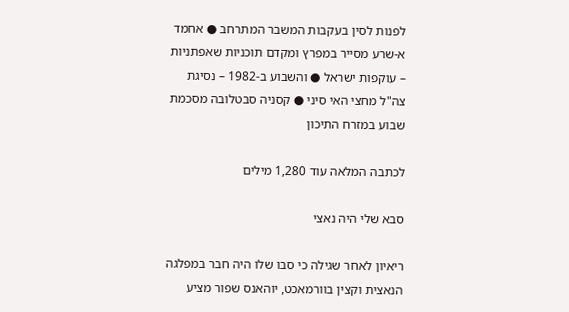לפנות לסין בעקבות המשבר המתרחב ● אחמד א-שרע מסייר במפרץ ומקדם תוכניות שאפתניות – עוקפות ישראל ● והשבוע ב-1982 – נסיגת צה"ל מחצי האי סיני ● קסניה סבטלובה מסכמת שבוע במזרח התיכון

לכתבה המלאה עוד 1,280 מילים

סבא שלי היה נאצי

ריאיון לאחר שגילה כי סבו שלו היה חבר במפלגה הנאצית וקצין בוורמאכט, יוהאנס שפור מציע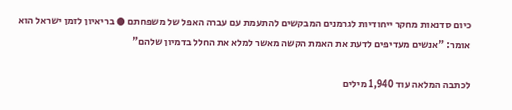כיום סדנאות מחקר ייחודיות לגרמנים המבקשים להתעמת עם עברה האפל של משפחתם ● בריאיון לזמן ישראל הוא אומר: "אנשים מעדיפים לדעת את האמת הקשה מאשר למלא את החלל בדמיון שלהם"

לכתבה המלאה עוד 1,940 מילים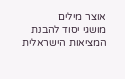אוצר מילים
מושגי יסוד להבנת המציאות הישראלית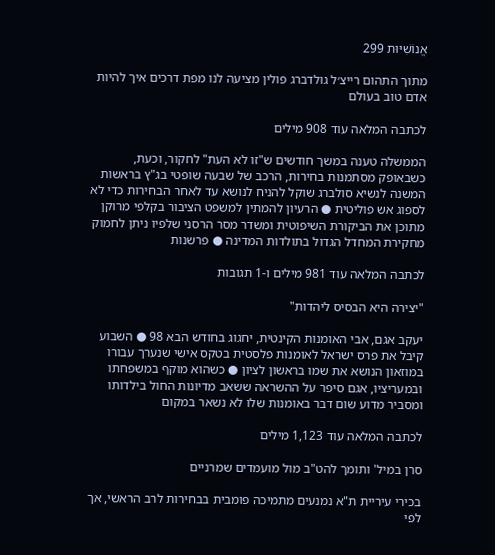אֱנוֹשִׁיּוּת 299

מתוך התהום רייצ׳ל גולדברג פולין מציעה לנו מפת דרכים איך להיות אדם טוב בעולם

לכתבה המלאה עוד 908 מילים

הממשלה טענה במשך חודשים ש"זו לא העת" לחקור, וכעת, כשבאופק מסתמנות בחירות, הרכב של שבעה שופטי בג"ץ בראשות המשנה לנשיא סולברג שוקל להניח לנושא עד לאחר הבחירות כדי לא לספוג אש פוליטית ● הרעיון להמתין למשפט הציבור בקלפי מרוקן מתוכן את הביקורת השיפוטית ומשדר מסר הרסני שלפיו ניתן לחמוק מחקירת המחדל הגדול בתולדות המדינה ● פרשנות

לכתבה המלאה עוד 981 מילים ו-1 תגובות

"יצירה היא הבסיס ליהדות"

יעקב אגם, אבי האומנות הקינטית, יחגוג בחודש הבא 98 ● השבוע קיבל את פרס ישראל לאומנות פלסטית בטקס אישי שנערך עבורו במוזאון הנושא את שמו בראשון לציון ● כשהוא מוקף במשפחתו ובמעריציו, אגם סיפר על ההשראה ששאב מדיונות החול בילדותו ומסביר מדוע שום דבר באומנות שלו לא נשאר במקום

לכתבה המלאה עוד 1,123 מילים

סרן במיל' ותומך להט"ב מול מועמדים שמרניים

בכירי עיריית ת"א נמנעים מתמיכה פומבית בבחירות לרב הראשי, אך לפי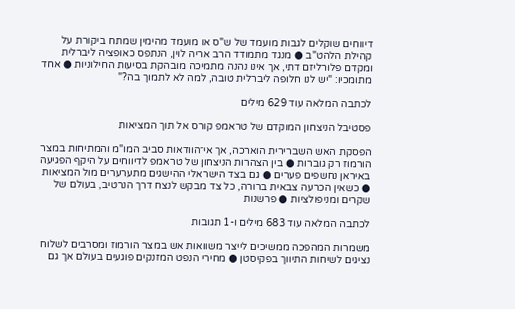דיווחים שוקלים לגבות מועמד של ש"ס או מועמד מהימין שמתח ביקורת על קהילת הלהט"ב ● מנגד מתמודד הרב אריה לוין, הנתפס כאופציה ליברלית ומקדם פלורליזם דתי, אך אינו נהנה מתמיכה מובהקת בסיעות החילוניות ● אחד מתומכיו: "יש לנו חלופה ליברלית טובה, למה לא לתמוך בה?"

לכתבה המלאה עוד 629 מילים

פסטיבל הניצחון המוקדם של טראמפ קורס אל תוך המציאות

הפסקת האש השברירית הוארכה, אך אי־הוודאות סביב המו"מ והמתיחות במצר הורמוז רק גוברות ● בין הצהרות הניצחון של טראמפ לדיווחים על היקף הפגיעה באיראן נחשפים פערים ● גם בצד הישראלי ההישגים מתערערים מול המציאות ● כשאין הכרעה צבאית ברורה, כל צד מבקש לנצח דרך הנרטיב, בעולם של שקרים ומניפולציות ● פרשנות

לכתבה המלאה עוד 683 מילים ו-1 תגובות

משמרות המהפכה ממשיכים לייצר משוואות אש במצר הורמוז ומסרבים לשלוח נציגים לשיחות התיווך בפקיסטן ● מחירי הנפט המזנקים פוגעים בעולם אך גם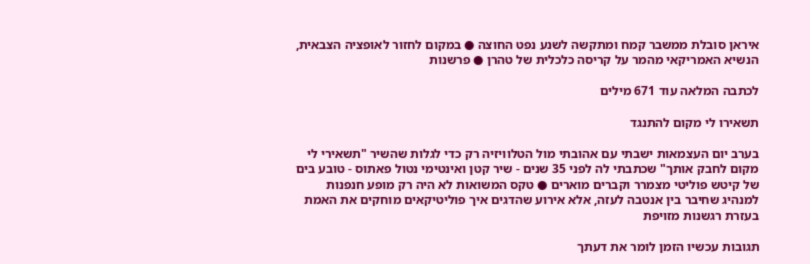איראן סובלת ממשבר קמח ומתקשה לשנע נפט החוצה ● במקום לחזור לאופציה הצבאית, הנשיא האמריקאי מהמר על קריסה כלכלית של טהרן ● פרשנות

לכתבה המלאה עוד 671 מילים

תשאירו לי מקום להתנגד

בערב יום העצמאות ישבתי עם אהובתי מול הטלוויזיה רק כדי לגלות שהשיר "תשאירי לי מקום לחבק אותך" שכתבתי לה לפני 35 שנים - שיר קטן ואינטימי נטול פאתוס - טובע בים של קיטש פוליטי מצמרר וקברים מוארים ● טקס המשואות לא היה רק מופע חנפנות למנהיג שחיבר בין אנטבה לעזה, אלא אירוע שהדגים איך פוליטיקאים מוחקים את האמת בעזרת רגשנות מזויפת

תגובות עכשיו הזמן לומר את דעתך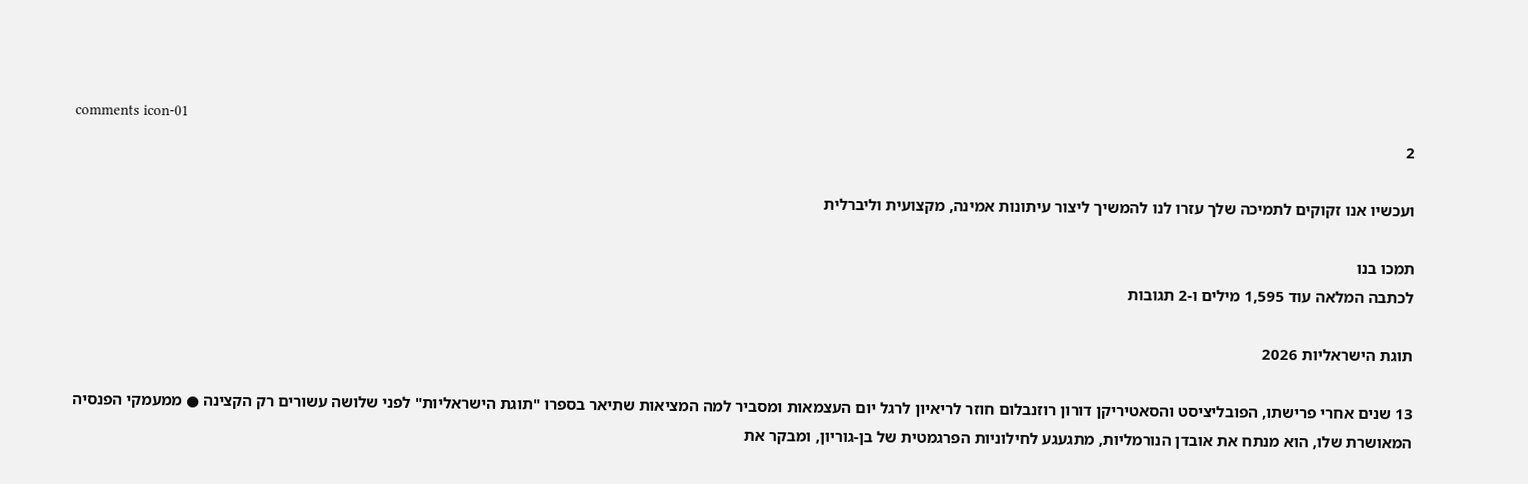comments icon-01
2

ועכשיו אנו זקוקים לתמיכה שלך עזרו לנו להמשיך ליצור עיתונות אמינה, מקצועית וליברלית

תמכו בנו
לכתבה המלאה עוד 1,595 מילים ו-2 תגובות

תוגת הישראליות 2026

13 שנים אחרי פרישתו, הפובליציסט והסאטיריקן דורון רוזנבלום חוזר לריאיון לרגל יום העצמאות ומסביר למה המציאות שתיאר בספרו "תוגת הישראליות" לפני שלושה עשורים רק הקצינה ● ממעמקי הפנסיה המאושרת שלו, הוא מנתח את אובדן הנורמליות, מתגעגע לחילוניות הפרגמטית של בן-גוריון, ומבקר את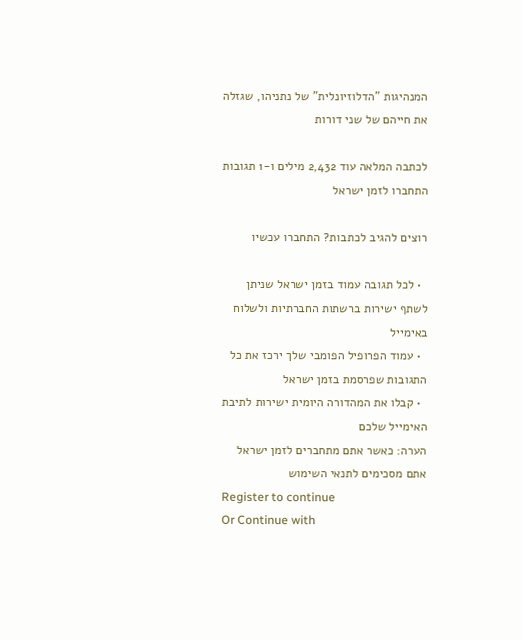המנהיגות "הדלוזיונלית" של נתניהו, שגזלה את חייהם של שני דורות

לכתבה המלאה עוד 2,432 מילים ו-1 תגובות
התחברו לזמן ישראל

רוצים להגיב לכתבות? התחברו עכשיו

  • לכל תגובה עמוד בזמן ישראל שניתן לשתף ישירות ברשתות החברתיות ולשלוח באימייל
  • עמוד הפרופיל הפומבי שלך ירכז את כל התגובות שפרסמת בזמן ישראל
  • קבלו את המהדורה היומית ישירות לתיבת האימייל שלכם
הערה: כאשר אתם מתחברים לזמן ישראל אתם מסכימים לתנאי השימוש
Register to continue
Or Continue with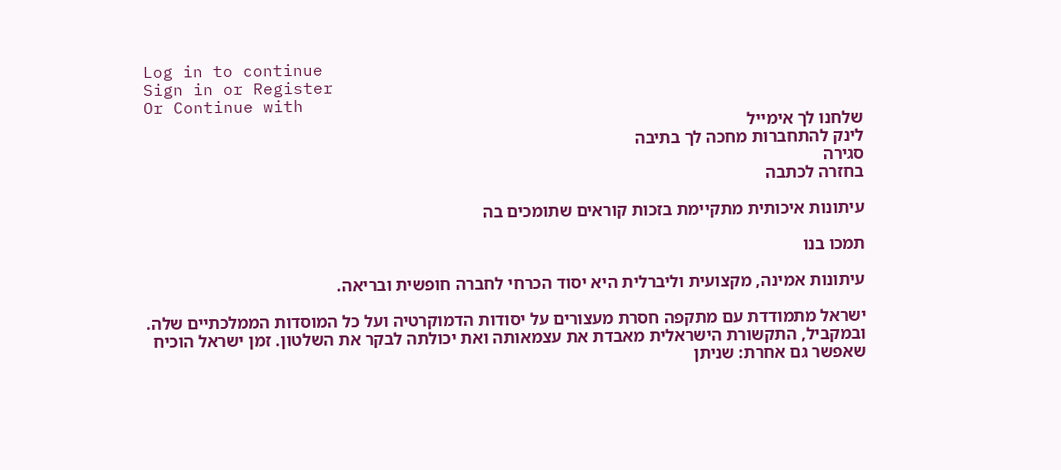Log in to continue
Sign in or Register
Or Continue with
שלחנו לך אימייל
לינק להתחברות מחכה לך בתיבה
סגירה
בחזרה לכתבה

עיתונות איכותית מתקיימת בזכות קוראים שתומכים בה

תמכו בנו

עיתונות אמינה, מקצועית וליברלית היא יסוד הכרחי לחברה חופשית ובריאה.

ישראל מתמודדת עם מתקפה חסרת מעצורים על יסודות הדמוקרטיה ועל כל המוסדות הממלכתיים שלה. ובמקביל, התקשורת הישראלית מאבדת את עצמאותה ואת יכולתה לבקר את השלטון. זמן ישראל הוכיח שאפשר גם אחרת: שניתן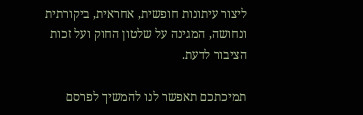ליצור עיתונות חופשית, אחראית, ביקורתית ונחושה, המגינה על שלטון החוק ועל זכות הציבור לדעת.

תמיכתכם תאפשר לנו להמשיך לפרסם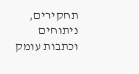תחקירים, ניתוחים וכתבות עומק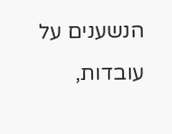הנשענים על עובדות,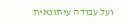ועל עבודה עיתונאית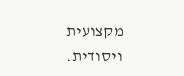מקצועית ויסודית.